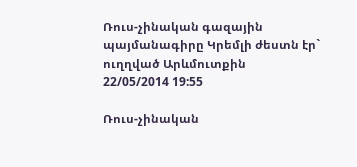Ռուս-չինական գազային պայմանագիրը Կրեմլի ժեստն էր` ուղղված Արևմուտքին
22/05/2014 19:55

Ռուս-չինական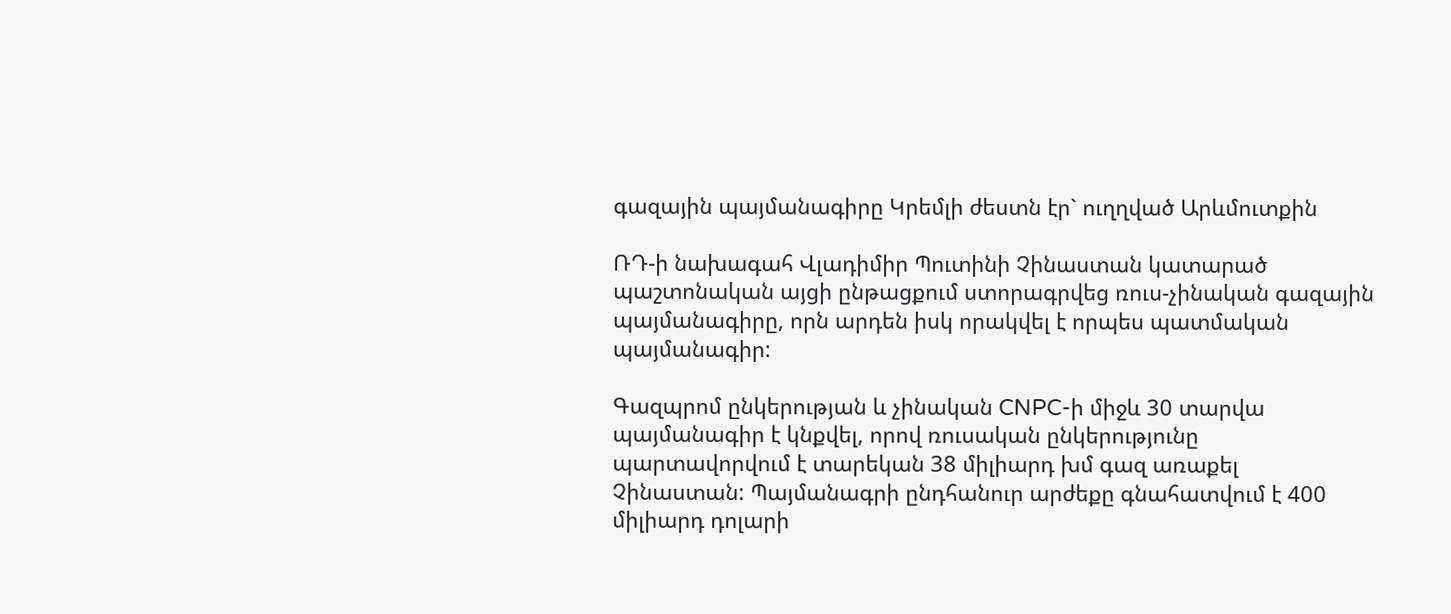գազային պայմանագիրը Կրեմլի ժեստն էր` ուղղված Արևմուտքին

ՌԴ-ի նախագահ Վլադիմիր Պուտինի Չինաստան կատարած պաշտոնական այցի ընթացքում ստորագրվեց ռուս-չինական գազային պայմանագիրը, որն արդեն իսկ որակվել է որպես պատմական պայմանագիր:

Գազպրոմ ընկերության և չինական CNPC-ի միջև 30 տարվա պայմանագիր է կնքվել, որով ռուսական ընկերությունը պարտավորվում է տարեկան 38 միլիարդ խմ գազ առաքել Չինաստան: Պայմանագրի ընդհանուր արժեքը գնահատվում է 400 միլիարդ դոլարի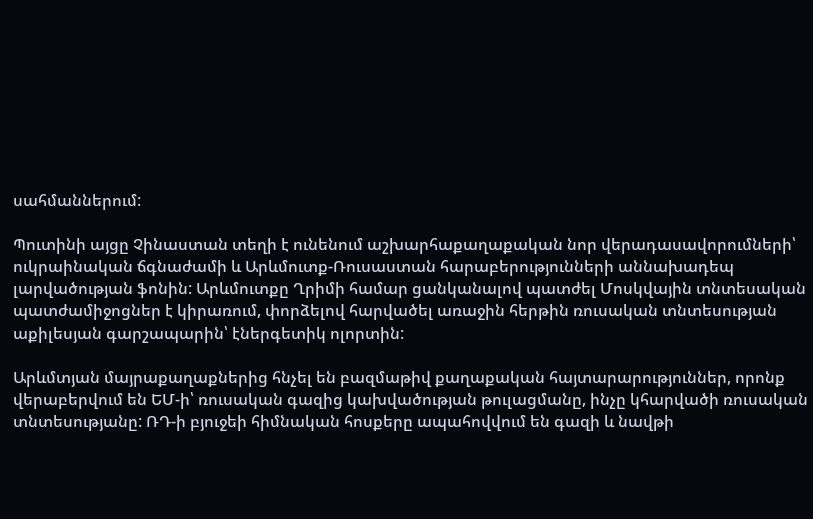սահմաններում:

Պուտինի այցը Չինաստան տեղի է ունենում աշխարհաքաղաքական նոր վերադասավորումների՝ ուկրաինական ճգնաժամի և Արևմուտք-Ռուսաստան հարաբերությունների աննախադեպ լարվածության ֆոնին: Արևմուտքը Ղրիմի համար ցանկանալով պատժել Մոսկվային տնտեսական պատժամիջոցներ է կիրառում, փորձելով հարվածել առաջին հերթին ռուսական տնտեսության աքիլեսյան գարշապարին՝ էներգետիկ ոլորտին:

Արևմտյան մայրաքաղաքներից հնչել են բազմաթիվ քաղաքական հայտարարություններ, որոնք վերաբերվում են ԵՄ-ի՝ ռուսական գազից կախվածության թուլացմանը, ինչը կհարվածի ռուսական տնտեսությանը: ՌԴ-ի բյուջեի հիմնական հոսքերը ապահովվում են գազի և նավթի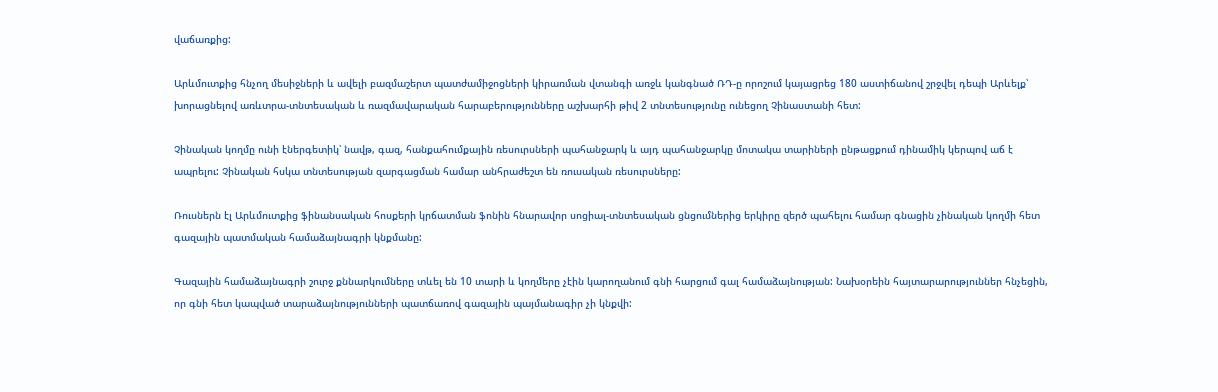վաճառքից:

Արևմուտքից հնչող մեսիջների և ավելի բազմաշերտ պատժամիջոցների կիրառման վտանգի առջև կանգնած ՌԴ-ը որոշում կայացրեց 180 աստիճանով շրջվել դեպի Արևելք՝ խորացնելով առևտրա-տնտեսական և ռազմավարական հարաբերությունները աշխարհի թիվ 2 տնտեսությունը ունեցող Չինաստանի հետ:

Չինական կողմը ունի էներգետիկ՝ նավթ, գազ, հանքահումքային ռեսուրսների պահանջարկ և այդ պահանջարկը մոտակա տարիների ընթացքում դինամիկ կերպով աճ է ապրելու: Չինական հսկա տնտեսության զարգացման համար անհրաժեշտ են ռուսական ռեսուրսները:

Ռուսներն էլ Արևմուտքից ֆինանսական հոսքերի կրճատման ֆոնին հնարավոր սոցիալ-տնտեսական ցնցումներից երկիրը զերծ պահելու համար գնացին չինական կողմի հետ գազային պատմական համաձայնագրի կնքմանը:

Գազային համաձայնագրի շուրջ քննարկումները տևել են 10 տարի և կողմերը չէին կարողանում գնի հարցում գալ համաձայնության: Նախօրեին հայտարարություններ հնչեցին, որ գնի հետ կապված տարաձայնությունների պատճառով գազային պայմանագիր չի կնքվի: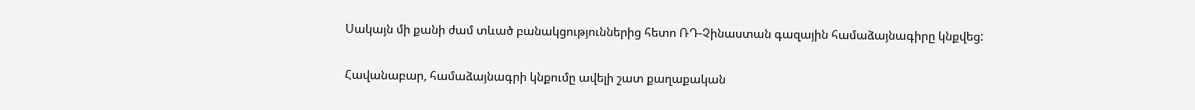Սակայն մի քանի ժամ տևած բանակցություններից հետո ՌԴ-Չինաստան գազային համաձայնագիրը կնքվեց:

Հավանաբար, համաձայնագրի կնքումը ավելի շատ քաղաքական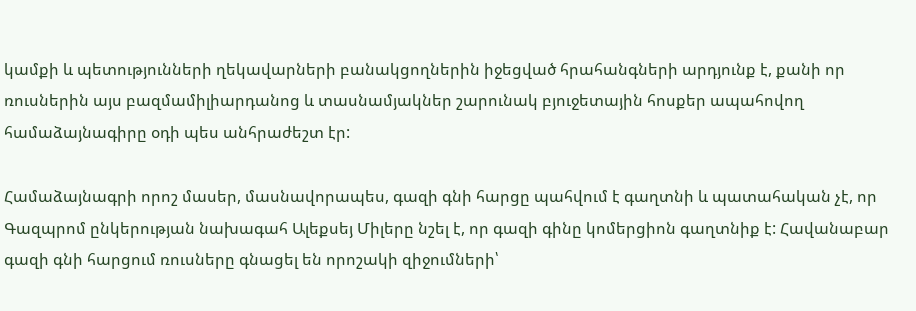կամքի և պետությունների ղեկավարների բանակցողներին իջեցված հրահանգների արդյունք է, քանի որ ռուսներին այս բազմամիլիարդանոց և տասնամյակներ շարունակ բյուջետային հոսքեր ապահովող համաձայնագիրը օդի պես անհրաժեշտ էր:

Համաձայնագրի որոշ մասեր, մասնավորապես, գազի գնի հարցը պահվում է գաղտնի և պատահական չէ, որ Գազպրոմ ընկերության նախագահ Ալեքսեյ Միլերը նշել է, որ գազի գինը կոմերցիոն գաղտնիք է: Հավանաբար գազի գնի հարցում ռուսները գնացել են որոշակի զիջումների՝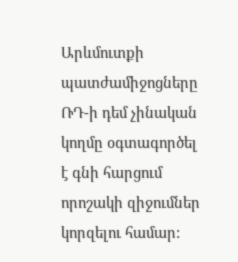Արևմուտքի պատժամիջոցները ՌԴ-ի դեմ չինական կողմը օգտագործել է գնի հարցում որոշակի զիջումներ կորզելու համար: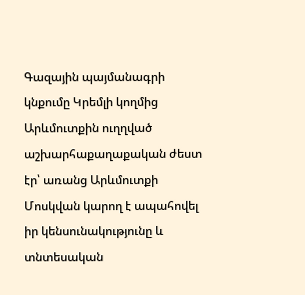Գազային պայմանագրի կնքումը Կրեմլի կողմից Արևմուտքին ուղղված աշխարհաքաղաքական ժեստ էր՝ առանց Արևմուտքի Մոսկվան կարող է ապահովել իր կենսունակությունը և տնտեսական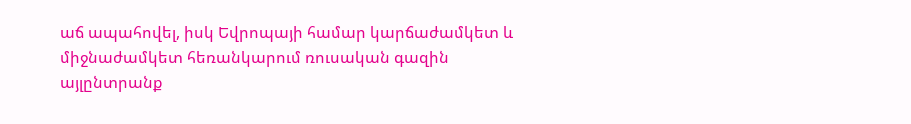աճ ապահովել, իսկ Եվրոպայի համար կարճաժամկետ և միջնաժամկետ հեռանկարում ռուսական գազին այլընտրանք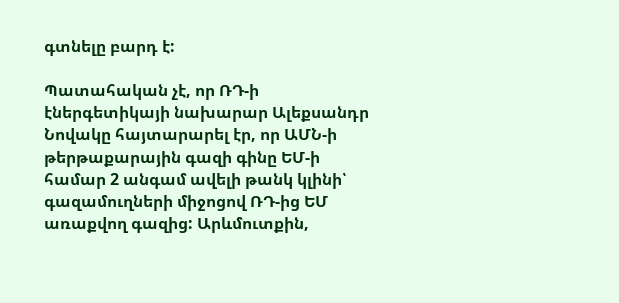գտնելը բարդ է:

Պատահական չէ, որ ՌԴ-ի էներգետիկայի նախարար Ալեքսանդր Նովակը հայտարարել էր, որ ԱՄՆ-ի թերթաքարային գազի գինը ԵՄ-ի համար 2 անգամ ավելի թանկ կլինի՝ գազամուղների միջոցով ՌԴ-ից ԵՄ առաքվող գազից: Արևմուտքին,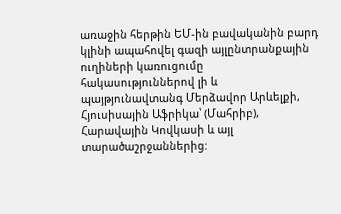առաջին հերթին ԵՄ-ին բավականին բարդ կլինի ապահովել գազի այլընտրանքային ուղիների կառուցումը հակասություններով լի և պայթյունավտանգ Մերձավոր Արևելքի, Հյուսիսային Աֆրիկա՝ (Մահրիբ), Հարավային Կովկասի և այլ տարածաշրջաններից: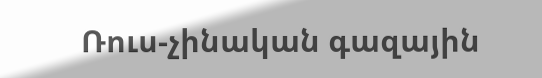Ռուս-չինական գազային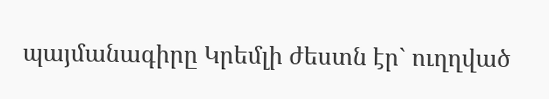պայմանագիրը Կրեմլի ժեստն էր` ուղղված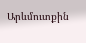Արևմուտքին